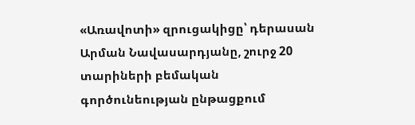«Առավոտի» զրուցակիցը՝ դերասան Արման Նավասարդյանը, շուրջ 20 տարիների բեմական գործունեության ընթացքում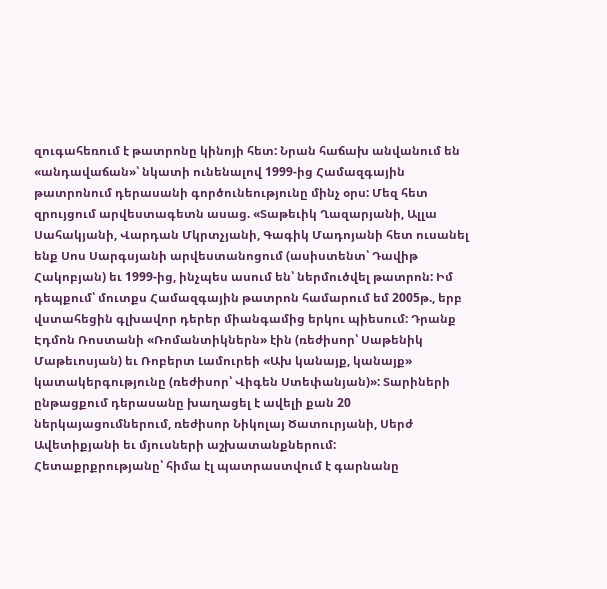զուգահեռում է թատրոնը կինոյի հետ: Նրան հաճախ անվանում են «անդավաճան»՝ նկատի ունենալով 1999-ից Համազգային թատրոնում դերասանի գործունեությունը մինչ օրս: Մեզ հետ զրույցում արվեստագետն ասաց. «Տաթեւիկ Ղազարյանի, Ալլա Սահակյանի, Վարդան Մկրտչյանի, Գագիկ Մադոյանի հետ ուսանել ենք Սոս Սարգսյանի արվեստանոցում (ասիստենտ՝ Դավիթ Հակոբյան) եւ 1999-ից, ինչպես ասում են՝ ներմուծվել թատրոն: Իմ դեպքում՝ մուտքս Համազգային թատրոն համարում եմ 2005թ., երբ վստահեցին գլխավոր դերեր միանգամից երկու պիեսում: Դրանք Էդմոն Ռոստանի «Ռոմանտիկներն» էին (ռեժիսոր՝ Սաթենիկ Մաթեւոսյան) եւ Ռոբերտ Լամուրեի «Ախ կանայք, կանայք» կատակերգությունը (ռեժիսոր՝ Վիգեն Ստեփանյան)»: Տարիների ընթացքում դերասանը խաղացել է ավելի քան 20 ներկայացումներում, ռեժիսոր Նիկոլայ Ծատուրյանի, Սերժ Ավետիքյանի եւ մյուսների աշխատանքներում:
Հետաքրքրությանը՝ հիմա էլ պատրաստվում է գարնանը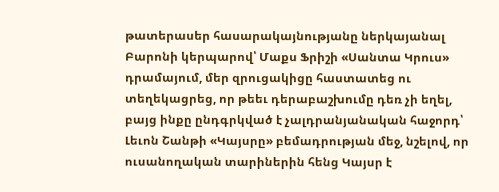թատերասեր հասարակայնությանը ներկայանալ Բարոնի կերպարով՝ Մաքս Ֆրիշի «Սանտա Կրուս» դրամայում, մեր զրուցակիցը հաստատեց ու տեղեկացրեց, որ թեեւ դերաբաշխումը դեռ չի եղել, բայց ինքը ընդգրկված է չալդրանյանական հաջորդ՝ Լեւոն Շանթի «Կայսրը» բեմադրության մեջ, նշելով, որ ուսանողական տարիներին հենց Կայսր է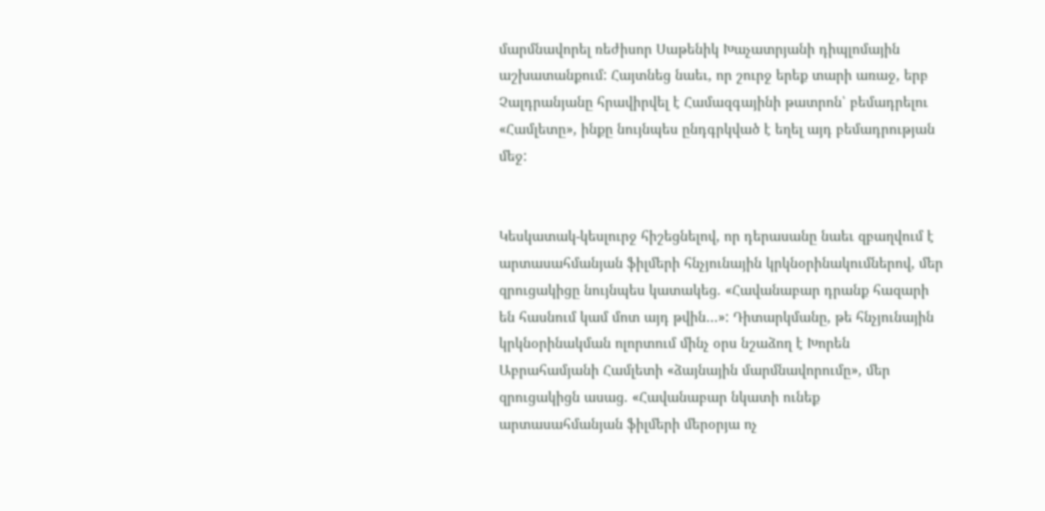մարմնավորել ռեժիսոր Սաթենիկ Խաչատրյանի դիպլոմային աշխատանքում: Հայտնեց նաեւ, որ շուրջ երեք տարի առաջ, երբ Չալդրանյանը հրավիրվել է Համազգայինի թատրոն՝ բեմադրելու «Համլետը», ինքը նույնպես ընդգրկված է եղել այդ բեմադրության մեջ:


Կեսկատակ-կեսլուրջ հիշեցնելով, որ դերասանը նաեւ զբաղվում է արտասահմանյան ֆիլմերի հնչյունային կրկնօրինակումներով, մեր զրուցակիցը նույնպես կատակեց. «Հավանաբար դրանք հազարի են հասնում կամ մոտ այդ թվին…»: Դիտարկմանը, թե հնչյունային կրկնօրինակման ոլորտում մինչ օրս նշաձող է Խորեն Աբրահամյանի Համլետի «ձայնային մարմնավորումը», մեր զրուցակիցն ասաց. «Հավանաբար նկատի ունեք արտասահմանյան ֆիլմերի մերօրյա ոչ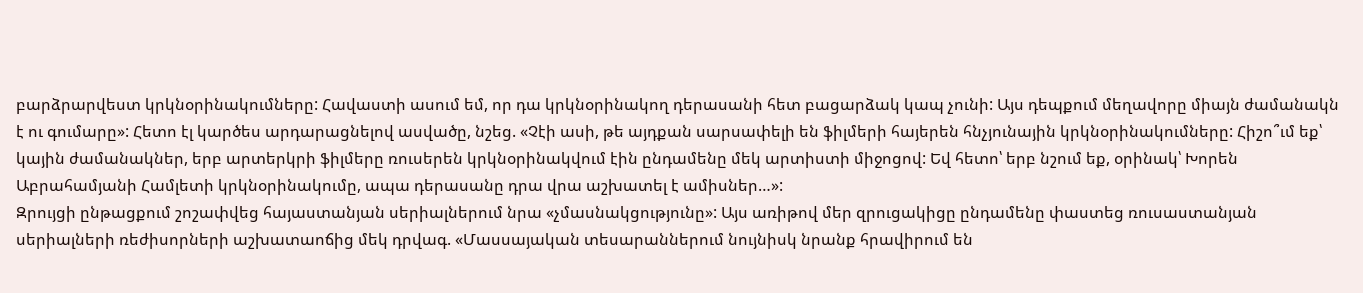բարձրարվեստ կրկնօրինակումները: Հավաստի ասում եմ, որ դա կրկնօրինակող դերասանի հետ բացարձակ կապ չունի: Այս դեպքում մեղավորը միայն ժամանակն է ու գումարը»: Հետո էլ կարծես արդարացնելով ասվածը, նշեց. «Չէի ասի, թե այդքան սարսափելի են ֆիլմերի հայերեն հնչյունային կրկնօրինակումները: Հիշո՞ւմ եք՝ կային ժամանակներ, երբ արտերկրի ֆիլմերը ռուսերեն կրկնօրինակվում էին ընդամենը մեկ արտիստի միջոցով: Եվ հետո՝ երբ նշում եք, օրինակ՝ Խորեն Աբրահամյանի Համլետի կրկնօրինակումը, ապա դերասանը դրա վրա աշխատել է ամիսներ…»:
Զրույցի ընթացքում շոշափվեց հայաստանյան սերիալներում նրա «չմասնակցությունը»: Այս առիթով մեր զրուցակիցը ընդամենը փաստեց ռուսաստանյան սերիալների ռեժիսորների աշխատաոճից մեկ դրվագ. «Մասսայական տեսարաններում նույնիսկ նրանք հրավիրում են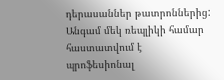դերասաններ թատրոններից: Անգամ մեկ ռեպլիկի համար հաստատվում է պրոֆեսիոնալ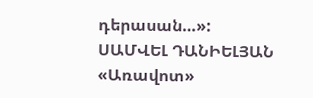դերասան…»:
ՍԱՄՎԵԼ ԴԱՆԻԵԼՅԱՆ
«Առավոտ»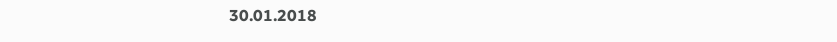30.01.2018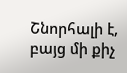Շնորհալի է, բայց մի քիչ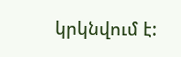կրկնվում է: